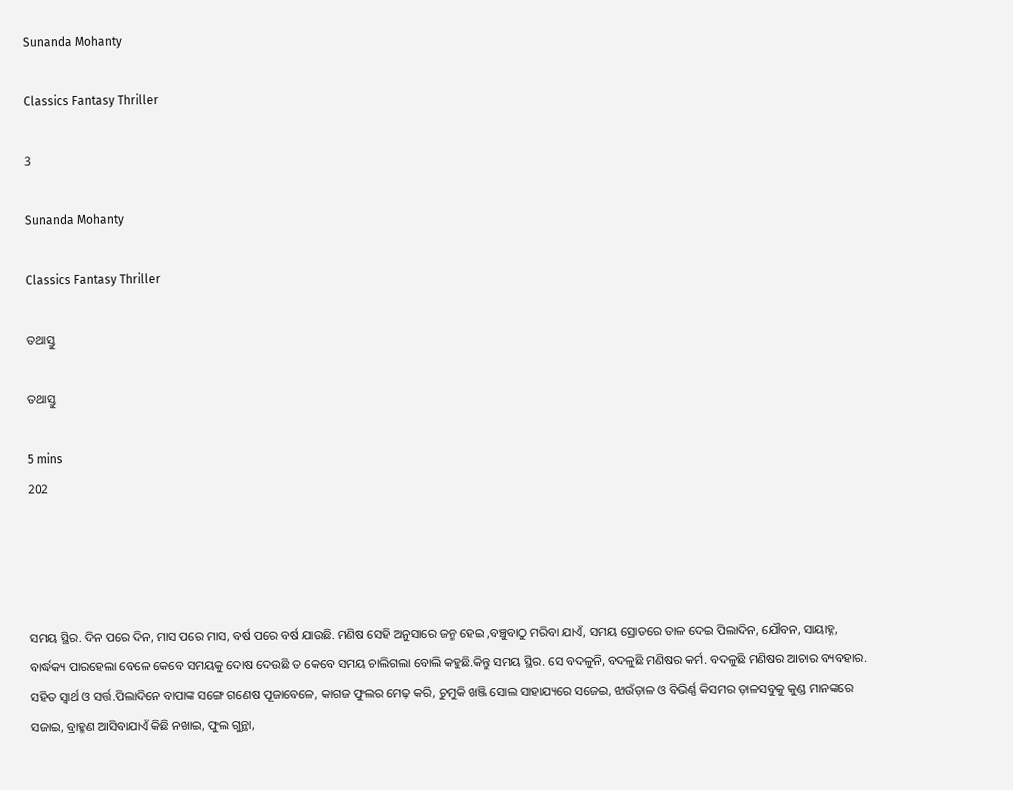Sunanda Mohanty

Classics Fantasy Thriller

3

Sunanda Mohanty

Classics Fantasy Thriller

ତଥାସ୍ତୁ

ତଥାସ୍ତୁ

5 mins
202




ସମୟ ସ୍ଥିର. ଦିନ ପରେ ଦିନ, ମାସ ପରେ ମାସ, ବର୍ଷ ପରେ ବର୍ଷ ଯାଉଛି. ମଣିଷ ସେହି ଅନୁସାରେ ଜନ୍ମ ହେଇ ,ବଞ୍ଚୁବାଠୁ ମରିବା ଯାଏଁ, ସମୟ ସ୍ରୋତରେ ତାଳ ଦେଇ ପିଲାଦିନ, ଯୌବନ, ସାୟାହ୍ନ, ବାର୍ଦ୍ଧକ୍ୟ ପାରହେଲା ବେଳେ କେବେ ସମୟକୁ ଦୋଷ ଦେଉଛି ତ କେବେ ସମୟ ଚାଲିଗଲା ବୋଲି କହୁଛି.କିନ୍ତୁ ସମୟ ସ୍ଥିର. ସେ ବଦଳୁନି, ବଦଳୁଛି ମଣିଷର କର୍ମ. ବଦଳୁଛି ମଣିଷର ଆଚାର ବ୍ୟବହାର. ସହିତ ସ୍ୱାର୍ଥ ଓ ସର୍ତ୍ତ.ପିଲାଦିନେ ବାପାଙ୍କ ସଙ୍ଗେ ଗଣେଷ ପୂଜାବେଳେ, କାଗଜ ଫୁଲର ମେଢ଼ କରି, ଚୁମୁକି ଖଞ୍ଜି ସୋଲ ସାହାଯ୍ୟରେ ସଜେଇ, ଝାଉଁଡ଼ାଳ ଓ ବିଭିର୍ଣ୍ଣ କିସମର ଡ଼ାଳସବୁକୁ କୁଣ୍ଡ ମାନଙ୍କରେ ସଜାଇ, ବ୍ରାହ୍ମଣ ଆସିବାଯାଏଁ କିଛି ନଖାଇ, ଫୁଲ ଗୁନ୍ଥା,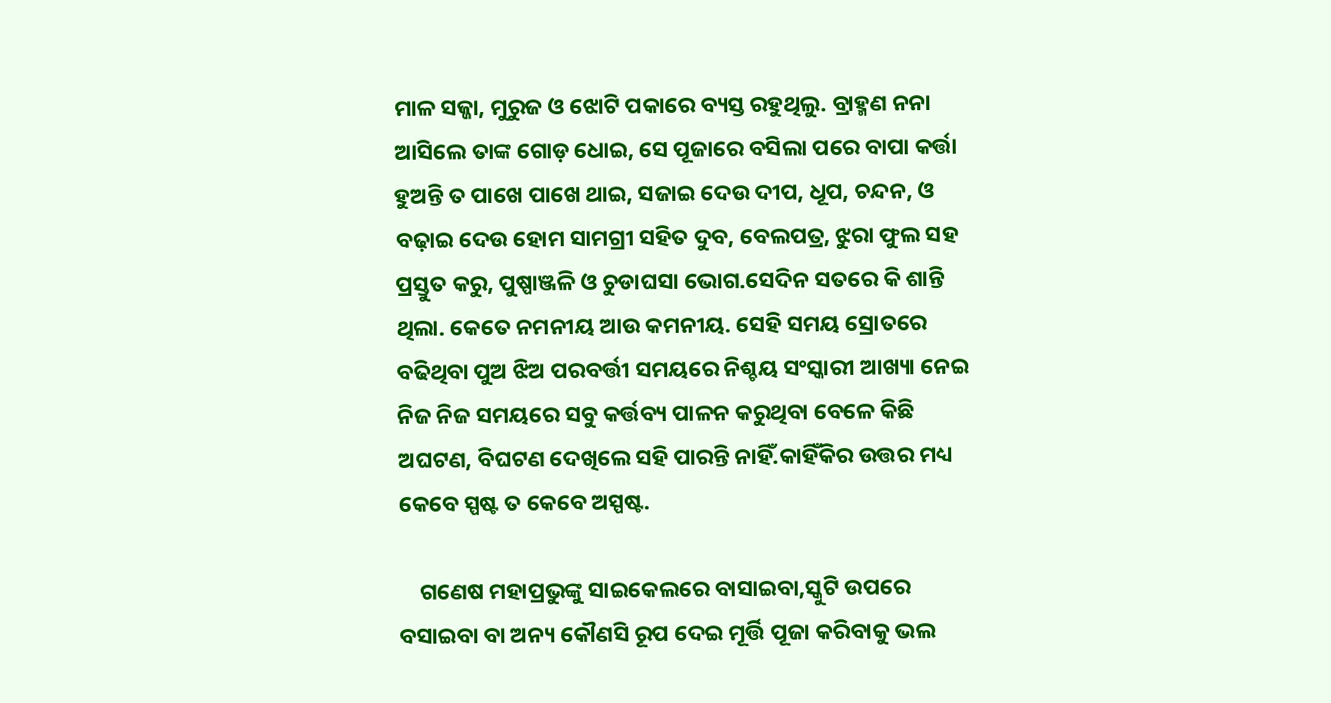ମାଳ ସଜ୍ଜା, ମୁରୁଜ ଓ ଝୋଟି ପକାରେ ବ୍ୟସ୍ତ ରହୁଥିଲୁ. ବ୍ରାହ୍ମଣ ନନା ଆସିଲେ ତାଙ୍କ ଗୋଡ଼ ଧୋଇ, ସେ ପୂଜାରେ ବସିଲା ପରେ ବାପା କର୍ତ୍ତା ହୁଅନ୍ତି ତ ପାଖେ ପାଖେ ଥାଇ, ସଜାଇ ଦେଉ ଦୀପ, ଧୂପ, ଚନ୍ଦନ, ଓ ବଢ଼ାଇ ଦେଉ ହୋମ ସାମଗ୍ରୀ ସହିତ ଦୁବ, ବେଲପତ୍ର, ଝୁରା ଫୁଲ ସହ ପ୍ରସ୍ତୁତ କରୁ, ପୁଷ୍ପାଞ୍ଜଳି ଓ ଚୁଡାଘସା ଭୋଗ.ସେଦିନ ସତରେ କି ଶାନ୍ତି ଥିଲା. କେତେ ନମନୀୟ ଆଉ କମନୀୟ. ସେହି ସମୟ ସ୍ରୋତରେ ବଢିଥିବା ପୁଅ ଝିଅ ପରବର୍ତ୍ତୀ ସମୟରେ ନିଶ୍ଚୟ ସଂସ୍କାରୀ ଆଖ୍ୟା ନେଇ ନିଜ ନିଜ ସମୟରେ ସବୁ କର୍ତ୍ତବ୍ୟ ପାଳନ କରୁଥିବା ବେଳେ କିଛି ଅଘଟଣ, ବିଘଟଣ ଦେଖିଲେ ସହି ପାରନ୍ତି ନାହିଁ.କାହିଁକିର ଉତ୍ତର ମଧ୍ୟ କେବେ ସ୍ପଷ୍ଟ ତ କେବେ ଅସ୍ପଷ୍ଟ.

    ଗଣେଷ ମହାପ୍ରଭୁଙ୍କୁ ସାଇକେଲରେ ବାସାଇବା,ସ୍କୁଟି ଉପରେ ବସାଇବା ବା ଅନ୍ୟ କୌଣସି ରୂପ ଦେଇ ମୂର୍ତ୍ତି ପୂଜା କରିବାକୁ ଭଲ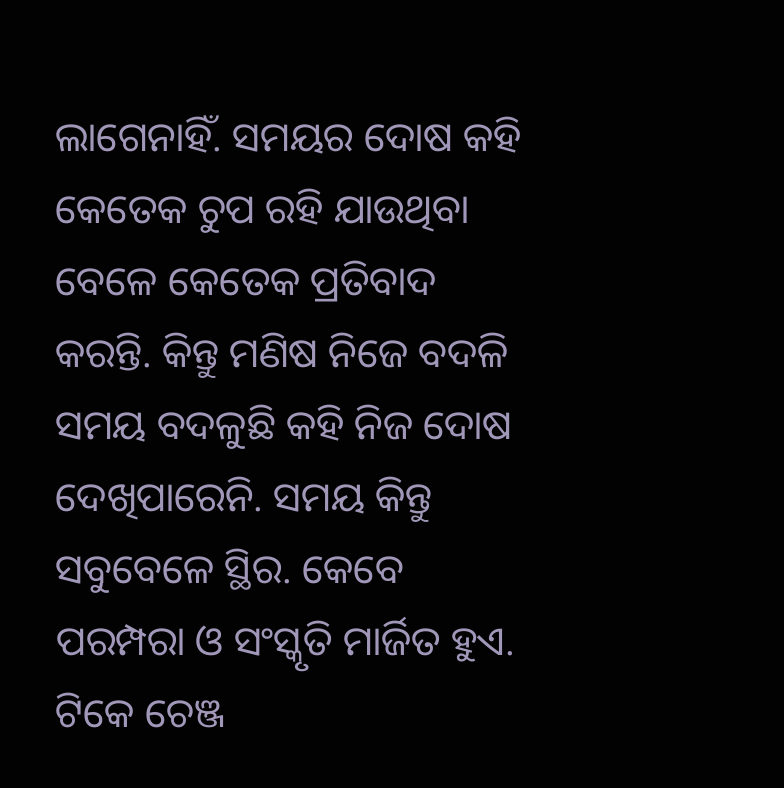ଲାଗେନାହିଁ. ସମୟର ଦୋଷ କହି କେତେକ ଚୁପ ରହି ଯାଉଥିବା ବେଳେ କେତେକ ପ୍ରତିବାଦ କରନ୍ତି. କିନ୍ତୁ ମଣିଷ ନିଜେ ବଦଳି ସମୟ ବଦଳୁଛି କହି ନିଜ ଦୋଷ ଦେଖିପାରେନି. ସମୟ କିନ୍ତୁ ସବୁବେଳେ ସ୍ଥିର. କେବେ ପରମ୍ପରା ଓ ସଂସ୍କୃତି ମାର୍ଜିତ ହୁଏ. ଟିକେ ଚେଞ୍ଜ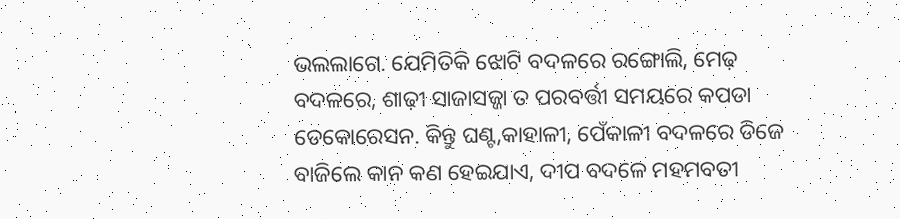ଭଲଲାଗେ. ଯେମିତିକି ଝୋଟି ବଦଳରେ ରଙ୍ଗୋଲି, ମେଢ଼ ବଦଳରେ, ଶାଢ଼ୀ ସାଜାସଜ୍ଜା ତ ପରବର୍ତ୍ତୀ ସମୟରେ କପଡା ଡେକୋରେସନ. କିନ୍ତୁ ଘଣ୍ଟ,କାହାଳୀ, ପେଁକାଳୀ ବଦଳରେ ଡିଜେ ବାଜିଲେ କାନ କଣ ହେଇଯାଏ, ଦୀପ ବଦଳେ ମହମବତୀ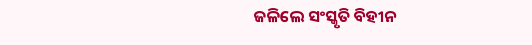ଜଳିଲେ ସଂସ୍କୃତି ବିହୀନ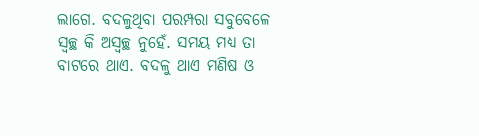ଲାଗେ. ବଦଳୁଥିବା ପରମ୍ପରା ସବୁବେଳେ ସ୍ୱଚ୍ଛ କି ଅସ୍ୱଚ୍ଛ ନୁହେଁ. ସମୟ ମଧ୍ୟ ତା ବାଟରେ ଥାଏ. ବଦଳୁ ଥାଏ ମଣିଷ ଓ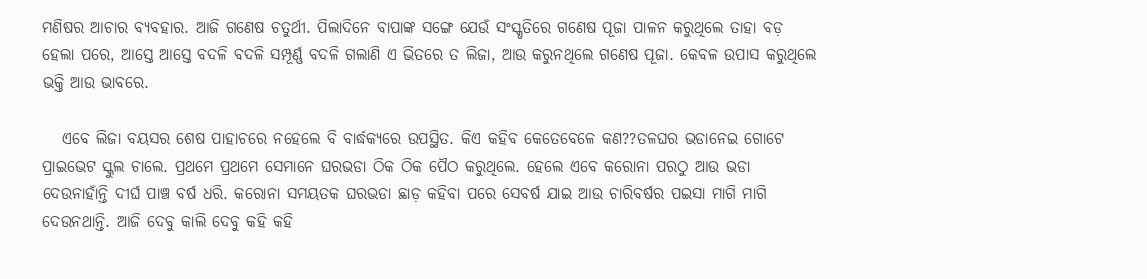ମଣିଷର ଆଚାର ବ୍ୟବହାର. ଆଜି ଗଣେଷ ଚତୁର୍ଥୀ. ପିଲାଦିନେ ବାପାଙ୍କ ସଙ୍ଗେ ଯେଉଁ ସଂସ୍କୃତିରେ ଗଣେଷ ପୂଜା ପାଳନ କରୁଥିଲେ ତାହା ବଡ଼ ହେଲା ପରେ, ଆସ୍ତେ ଆସ୍ତେ ବଦଳି ବଦଳି ସମ୍ପୂର୍ଣ୍ଣ ବଦଳି ଗଲାଣି ଏ ଭିତରେ ତ ଲିଜା, ଆଉ କରୁନଥିଲେ ଗଣେଷ ପୂଜା. କେବଳ ଉପାସ କରୁଥିଲେ ଭକ୍ତି ଆଉ ଭାବରେ.

   ଏବେ ଲିଜା ବୟସର ଶେଷ ପାହାଚରେ ନହେଲେ ବି ବାର୍ଦ୍ଧକ୍ୟରେ ଉପସ୍ଥିତ. କିଏ କହିବ କେତେବେଳେ କଣ??ତଳଘର ଭଡାନେଇ ଗୋଟେ ପ୍ରାଇଭେଟ ସ୍କୁଲ ଚାଲେ. ପ୍ରଥମେ ପ୍ରଥମେ ସେମାନେ ଘରଭଡା ଠିକ ଠିକ ପୈଠ କରୁଥିଲେ. ହେଲେ ଏବେ କରୋନା ପରଠୁ ଆଉ ଭଡା ଦେଉନାହାଁନ୍ତି ଦୀର୍ଘ ପାଞ୍ଚ ବର୍ଷ ଧରି. କରୋନା ସମୟତକ ଘରଭଡା ଛାଡ଼ କହିବା ପରେ ସେବର୍ଷ ଯାଇ ଆଉ ଚାରିବର୍ଷର ପଇସା ମାଗି ମାଗି ଦେଉନଥାନ୍ତି. ଆଜି ଦେବୁ କାଲି ଦେବୁ କହି କହି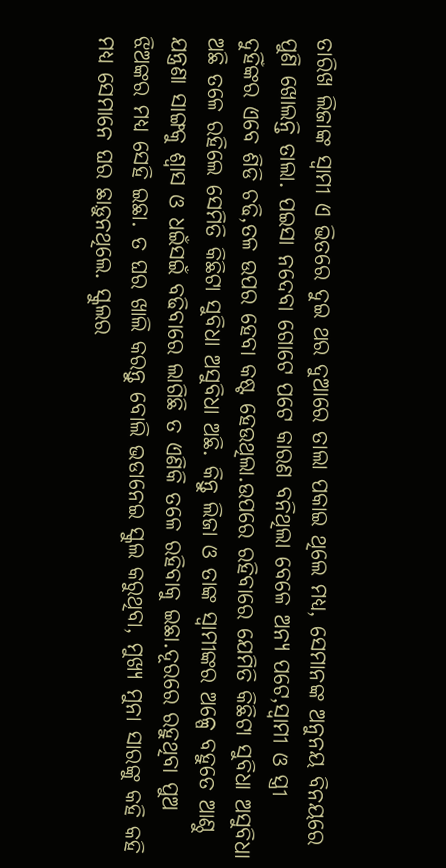ତାରିଖ ଲିଜାଙ୍କ ସ୍ୱାମୀ ଏ ଭିତରେ ଦୁଇ ଥର ଦୁଆରେ ତାଲା ପକାଇ ଥିଲେ ମଧ୍ୟ, ସେମାନଙ୍କ ଅନୁନୟ ବିନୟରେ ପୁଣି ଖୋଲନ୍ତି ତାଲା. ପଇସା ନଦେବା ଗୋଟେ ପଟେ କାରଣ ବନିଥିଲା ବେଳେ ଅନ୍ୟ ପଟେ,ସ୍ୱାମୀ ଓ ସ୍ତ୍ରୀ ଦୁହିଁଙ୍କର ଏବେ ଶିଡି ଚଢି,ତଳ ଉପର ହେବା କଷ୍ଟ ହେଉଥିଲା.ଉପରେ ରହିବାରେ ଯେମିତି କିଛିଟା ସୁବିଧା ଅସୁବିଧା ଅଛି ତଳେ ରହିଲେ ସେମିତି କିଛିଟା ସୁବିଧା ଅସୁବିଧା ଅଛି. କିନ୍ତୁ ଲିଜା ଓ ତାଙ୍କ ସ୍ୱାମୀଙ୍କର ଅଳ୍ପେ ବହୁତେ ଆଣ୍ଠୁ ଯନ୍ତ୍ରଣା ସାଙ୍ଗକୁ ଶ୍ୱାସ ଓ ଧଇଁସଇଁ ବଢିବାରେ ଲାଗିଛି ତ ଏଣିକି ତଳେ ରହିବାକୁ ଇଛା.ଦୂରରେ ରହୁଥିବା ପୁଅ ଝିଅଙ୍କର ମଧ୍ୟ ସେହି ଇଛା. ତ ଘର ଖାଲି କରନ୍ତୁ ବୋଲି ଭଡାନେଇ ସ୍କୁଲ କରୁଥିବା, ମୁଖ୍ୟ ମୁନା ସାରଙ୍କୁ କହି କହି ମଧ୍ୟ ସେମାନେ ଘର ଛାଡ଼ୁନଥିଲେ. ସ୍କୁଲର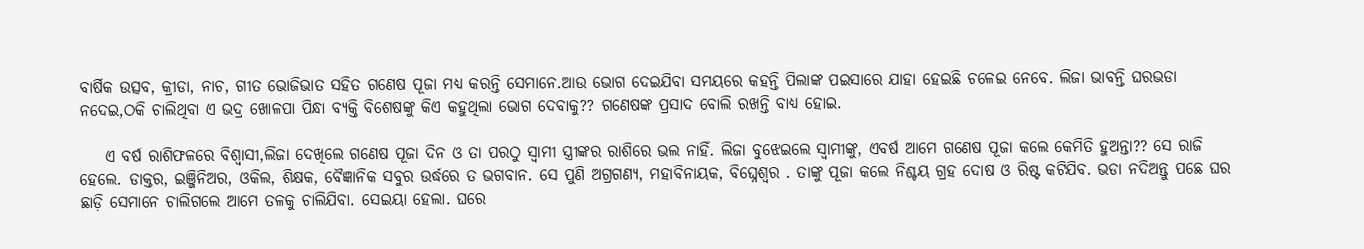ବାର୍ଷିକ ଉତ୍ସବ, କ୍ରୀଡା, ନାଚ, ଗୀତ ଭୋଜିଭାତ ସହିତ ଗଣେଷ ପୂଜା ମଧ୍ୟ କରନ୍ତି ସେମାନେ.ଆଉ ଭୋଗ ଦେଇଯିବା ସମୟରେ କହନ୍ତି ପିଲାଙ୍କ ପଇସାରେ ଯାହା ହେଇଛି ଚଳେଇ ନେବେ. ଲିଜା ଭାବନ୍ତି ଘରଭଡା ନଦେଇ,ଠକି ଚାଲିଥିବା ଏ ଭଦ୍ର ଖୋଳପା ପିନ୍ଧା ବ୍ୟକ୍ତି ବିଶେଷଙ୍କୁ କିଏ କହୁଥିଲା ଭୋଗ ଦେବାକୁ?? ଗଣେଷଙ୍କ ପ୍ରସାଦ ବୋଲି ରଖନ୍ତି ବାଧ୍ୟ ହୋଇ.

    ଏ ବର୍ଷ ରାଶିଫଳରେ ବିଶ୍ୱାସୀ,ଲିଜା ଦେଖିଲେ ଗଣେଷ ପୂଜା ଦିନ ଓ ତା ପରଠୁ ସ୍ୱାମୀ ସ୍ତ୍ରୀଙ୍କର ରାଶିରେ ଭଲ ନାହିଁ. ଲିଜା ବୁଝେଇଲେ ସ୍ୱାମୀଙ୍କୁ, ଏବର୍ଷ ଆମେ ଗଣେଷ ପୂଜା କଲେ କେମିତି ହୁଅନ୍ତା?? ସେ ରାଜି ହେଲେ. ଡାକ୍ତର, ଇଞ୍ଜିନିଅର, ଓକିଲ, ଶିକ୍ଷକ, ବୈଜ୍ଞାନିକ ସବୁର ଉର୍ଦ୍ଧରେ ତ ଭଗବାନ. ସେ ପୁଣି ଅଗ୍ରଗଣ୍ୟ, ମହାବିନାୟକ, ବିଘ୍ନେଶ୍ଵର . ତାଙ୍କୁ ପୂଜା କଲେ ନିଶ୍ଚୟ ଗ୍ରହ ଦୋଷ ଓ ରିଷ୍ଟ କଟିଯିବ. ଭଡା ନଦିଅନ୍ତୁ ପଛେ ଘର ଛାଡ଼ି ସେମାନେ ଚାଲିଗଲେ ଆମେ ତଳକୁ ଚାଲିଯିବା. ସେଇୟା ହେଲା. ଘରେ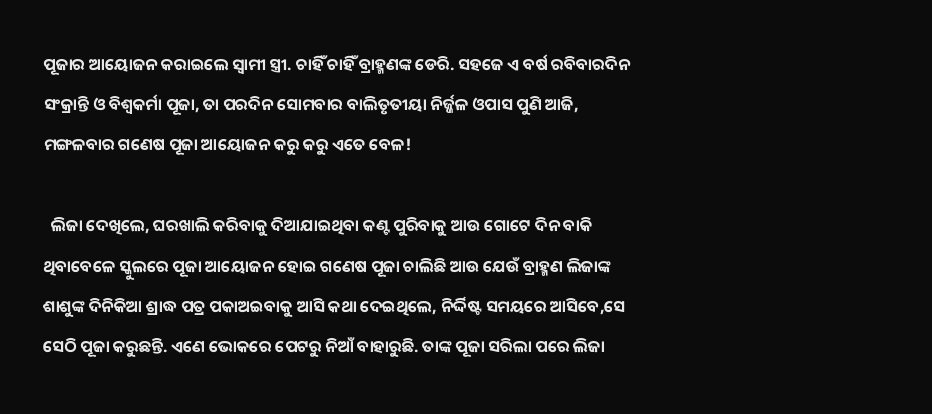ପୂଜାର ଆୟୋଜନ କରାଇଲେ ସ୍ୱାମୀ ସ୍ତ୍ରୀ. ଚାହିଁ ଚାହିଁ ବ୍ରାହ୍ମଣଙ୍କ ଡେରି. ସହଜେ ଏ ବର୍ଷ ରବିବାରଦିନ ସଂକ୍ରାନ୍ତି ଓ ବିଶ୍ୱକର୍ମା ପୂଜା, ତା ପରଦିନ ସୋମବାର ବାଲିତୃତୀୟା ନିର୍ଜ୍ଜଳ ଓପାସ ପୁଣି ଆଜି, ମଙ୍ଗଳବାର ଗଣେଷ ପୂଜା ଆୟୋଜନ କରୁ କରୁ ଏତେ ବେଳ!

  ଲିଜା ଦେଖିଲେ, ଘରଖାଲି କରିବାକୁ ଦିଆଯାଇଥିବା କଣ୍ଟ ପୁରିବାକୁ ଆଉ ଗୋଟେ ଦିନ ବାକି ଥିବାବେଳେ ସ୍କୁଲରେ ପୂଜା ଆୟୋଜନ ହୋଇ ଗଣେଷ ପୂଜା ଚାଲିଛି ଆଉ ଯେଉଁ ବ୍ରାହ୍ମଣ ଲିଜାଙ୍କ ଶାଶୁଙ୍କ ଦିନିକିଆ ଶ୍ରାଦ୍ଧ ପତ୍ର ପକାଅଇବାକୁ ଆସି କଥା ଦେଇଥିଲେ, ନିର୍ଦ୍ଦିଷ୍ଟ ସମୟରେ ଆସିବେ,ସେ ସେଠି ପୂଜା କରୁଛନ୍ତି. ଏଣେ ଭୋକରେ ପେଟରୁ ନିଆଁ ବାହାରୁଛି. ତାଙ୍କ ପୂଜା ସରିଲା ପରେ ଲିଜା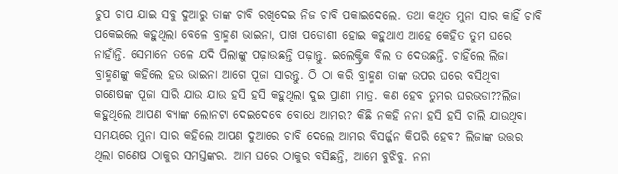ଚୁପ ଚାପ ଯାଇ ସବୁ ଦୁଆରୁ ତାଙ୍କ ଚାବି ରଖିଦେଇ ନିଜ ଚାବି ପକାଇଦେଲେ. ତଥା କଥିତ ମୁନା ସାର କାହିଁ ଚାବି ପକେଇଲେ କହୁଥିଲା ବେଳେ ବ୍ରାହ୍ମଣ ଭାଇନା, ପାଖ ପଡୋଶୀ ହୋଇ କହୁଥାଏ ଆହେ କେହିତ ତୁମ ଘରେ ନାହାଁନ୍ତି. ସେମାନେ ତଳେ ଯଦି ପିଲାଙ୍କୁ ପଢ଼ାଉଛନ୍ତି ପଢ଼ାନ୍ତୁ. ଇଲେକ୍ଟ୍ରିକ ବିଲ ତ ଦେଉଛନ୍ତି. ଚାହିଁଲେ ଲିଜା ବ୍ରାହ୍ମଣଙ୍କୁ କହିଲେ ହଉ ଭାଇନା ଆଗେ ପୂଜା ସାରନ୍ତୁ. ଠି ଠା କରି ବ୍ରାହ୍ମଣ ତାଙ୍କ ଉପର ଘରେ ବସିଥିବା ଗଣେଷଙ୍କ ପୂଜା ସାରି ଯାଉ ଯାଉ ହସି ହସି କହୁଥିଲା ଦୁଇ ପ୍ରାଣୀ ମାତ୍ର. କଣ ହେବ ତୁମର ଘରଭଡା??ଲିଜା କହୁଥିଲେ ଆପଣ ବ୍ୟାଙ୍କ ଲୋନଟା ଦେଇଦେବେ ବୋଧେ ଆମର? କିଛି ନକହି ନନା ହସି ହସି ଚାଲି ଯାଉଥିବା ସମୟରେ ମୁନା ସାର କହିଲେ ଆପଣ ଦୁଆରେ ଚାବି ଦେଲେ ଆମର ବିସର୍ଜ୍ଜନ କିପରି ହେବ? ଲିଜାଙ୍କ ଉତ୍ତର ଥିଲା ଗଣେଷ ଠାକୁର ସମସ୍ତଙ୍କର. ଆମ ଘରେ ଠାକୁର ବସିଛନ୍ତି, ଆମେ ବୁଝିବୁ. ନନା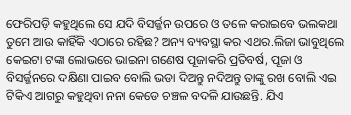ଫେରିପଡ଼ି କହୁଥିଲେ ସେ ଯଦି ବିସର୍ଜ୍ଜନ ଉପରେ ଓ ତଳେ କରାଇବେ ଭଲକଥା ତୁମେ ଆଉ କାହିଁକି ଏଠାରେ ରହିଛ? ଅନ୍ୟ ବ୍ୟବସ୍ଥା କର ଏଥର.ଲିଜା ଭାବୁଥିଲେ କେଇଟା ଟଙ୍କା ଲୋଭରେ ଭାଇନା ଗଣେଷ ପୂଜାକରି ପ୍ରତିବର୍ଷ, ପୂଜା ଓ ବିସର୍ଜ୍ଜନରେ ଦକ୍ଷିଣା ପାଇବ ବୋଲି ଭଡା ଦିଅନ୍ତୁ ନଦିଅନ୍ତୁ ତାଙ୍କୁ ରଖ ବୋଲି ଏଇ ଟିକିଏ ଆଗରୁ କହୁଥିବା ନନା କେଡେ ଚଞ୍ଚଳ ବଦଳି ଯାଉଛନ୍ତି. ଯିଏ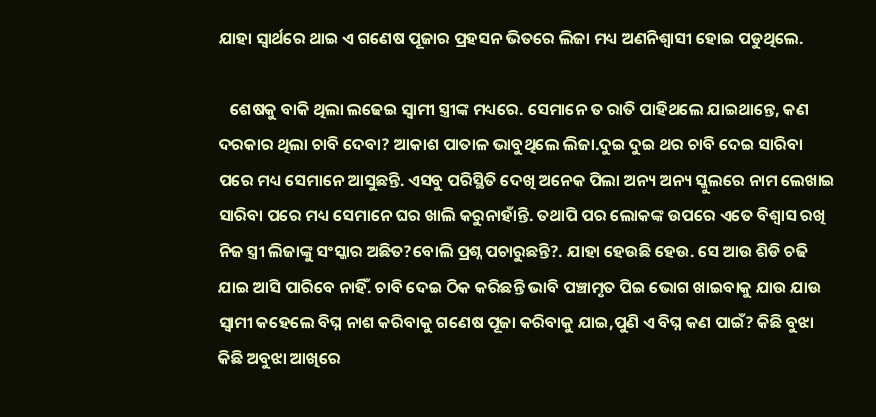ଯାହା ସ୍ୱାର୍ଥରେ ଥାଇ ଏ ଗଣେଷ ପୂଜାର ପ୍ରହସନ ଭିତରେ ଲିଜା ମଧ୍ୟ ଅଣନିଶ୍ୱାସୀ ହୋଇ ପଡୁଥିଲେ.

   ଶେଷକୁ ବାକି ଥିଲା ଲଢେଇ ସ୍ୱାମୀ ସ୍ତ୍ରୀଙ୍କ ମଧ୍ୟରେ. ସେମାନେ ତ ରାତି ପାହିଥଲେ ଯାଇଥାନ୍ତେ, କଣ ଦରକାର ଥିଲା ଚାବି ଦେବା? ଆକାଶ ପାତାଳ ଭାବୁଥିଲେ ଲିଜା.ଦୁଇ ଦୁଇ ଥର ଚାବି ଦେଇ ସାରିବା ପରେ ମଧ୍ୟ ସେମାନେ ଆସୁଛନ୍ତି. ଏସବୁ ପରିସ୍ଥିତି ଦେଖି ଅନେକ ପିଲା ଅନ୍ୟ ଅନ୍ୟ ସ୍କୁଲରେ ନାମ ଲେଖାଇ ସାରିବା ପରେ ମଧ୍ୟ ସେମାନେ ଘର ଖାଲି କରୁନାହାଁନ୍ତି. ତଥାପି ପର ଲୋକଙ୍କ ଉପରେ ଏତେ ବିଶ୍ୱାସ ରଖି ନିଜ ସ୍ତ୍ରୀ ଲିଜାଙ୍କୁ ସଂସ୍କାର ଅଛିତ?ବୋଲି ପ୍ରଶ୍ନ ପଚାରୁଛନ୍ତି?. ଯାହା ହେଉଛି ହେଉ. ସେ ଆଉ ଶିଡି ଚଢି ଯାଇ ଆସି ପାରିବେ ନାହିଁ. ଚାବି ଦେଇ ଠିକ କରିଛନ୍ତି ଭାବି ପଞ୍ଚାମୃତ ପିଇ ଭୋଗ ଖାଇବାକୁ ଯାଉ ଯାଉ ସ୍ୱାମୀ କହେଲେ ବିଘ୍ନ ନାଶ କରିବାକୁ ଗଣେଷ ପୂଜା କରିବାକୁ ଯାଇ,ପୁଣି ଏ ବିଘ୍ନ କଣ ପାଇଁ? କିଛି ବୁଝା କିଛି ଅବୁଝା ଆଖିରେ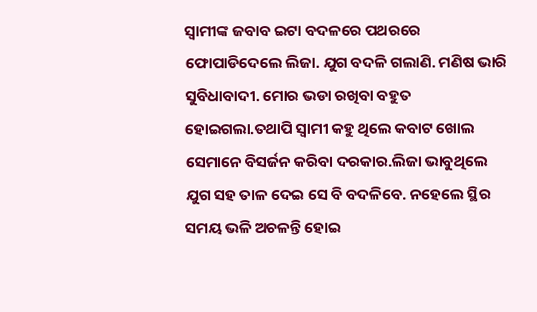ସ୍ୱାମୀଙ୍କ ଜବାବ ଇଟା ବଦଳରେ ପଥରରେ ଫୋପାଡିଦେଲେ ଲିଜା. ଯୁଗ ବଦଳି ଗଲାଣି. ମଣିଷ ଭାରି ସୁବିଧାବାଦୀ. ମୋର ଭଡା ରଖିବା ବହୁତ ହୋଇଗଲା.ତଥାପି ସ୍ୱାମୀ କହୁ ଥିଲେ କବାଟ ଖୋଲ ସେମାନେ ବିସର୍ଜନ କରିବା ଦରକାର.ଲିଜା ଭାବୁଥିଲେ ଯୁଗ ସହ ତାଳ ଦେଇ ସେ ବି ବଦଳିବେ. ନହେଲେ ସ୍ଥିର ସମୟ ଭଳି ଅଚଳନ୍ତି ହୋଇ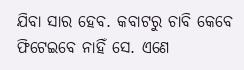ଯିବା ସାର ହେବ. କବାଟରୁ ଚାବି କେବେ ଫିଟେଇବେ ନାହିଁ ସେ. ଏଣେ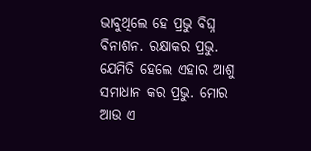ଭାବୁଥିଲେ ହେ ପ୍ରଭୁ ବିଘ୍ନ ବିନାଶନ. ରକ୍ଷାକର ପ୍ରଭୁ. ଯେମିତି ହେଲେ ଏହାର ଆଶୁ ସମାଧାନ କର ପ୍ରଭୁ. ମୋର ଆଉ ଏ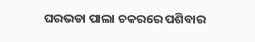ଘରଭଡା ପାଲା ଚକରରେ ପଶିବାର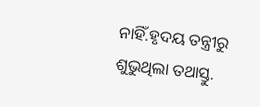ନାହିଁ.ହୃଦୟ ତନ୍ତ୍ରୀରୁ ଶୁଭୁଥିଲା ତଥାସ୍ତୁ.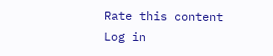Rate this content
Log in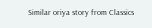Similar oriya story from Classics